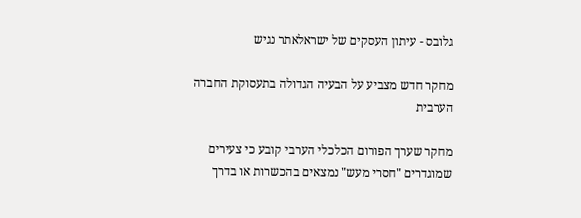גלובס - עיתון העסקים של ישראלאתר נגיש

מחקר חדש מצביע על הבעיה הגדולה בתעסוקת החברה הערבית

מחקר שערך הפורום הכלכלי הערבי קובע כי צעירים שמוגדרים "חסרי מעש" נמצאים בהכשרות או בדרך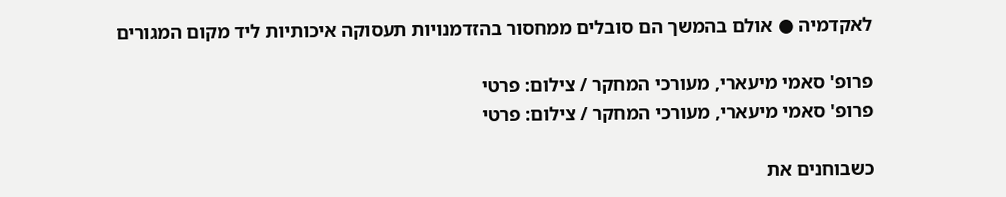לאקדמיה ● אולם בהמשך הם סובלים ממחסור בהזדמנויות תעסוקה איכותיות ליד מקום המגורים

פרופ' סאמי מיעארי, מעורכי המחקר / צילום: פרטי
פרופ' סאמי מיעארי, מעורכי המחקר / צילום: פרטי

כשבוחנים את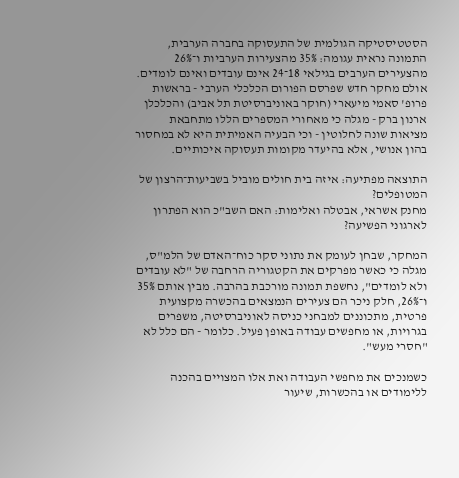הסטטיסטיקה הגולמית של התעסוקה בחברה הערבית, התמונה נראית עגומה: 35% מהצעירות הערביות ו־26% מהצעירים הערבים בגילאי 18־24 אינם עובדים ואינם לומדים. אולם מחקר חדש שפרסם הפורום הכלכלי הערבי - בראשות פרופ' סאמי מיעארי (חוקר באוניברסיטת תל אביב) והכלכלן ארנון ברק - מגלה כי מאחורי המספרים הללו מתחבאת מציאות שונה לחלוטין - וכי הבעיה האמיתית היא לא במחסור בהון אנושי, אלא בהיעדר מקומות תעסוקה איכותיים.

התוצאה מפתיעה: איזה בית חולים מוביל בשביעות־הרצון של המטופלים?
מחנק אשראי, אבטלה ואלימות: האם השב"כ הוא הפתרון לארגוני הפשיעה?

המחקר, שבחן לעומק את נתוני סקר כוח־האדם של הלמ"ס, מגלה כי כאשר מפרקים את הקטגוריה הרחבה של "לא עובדים ולא לומדים", נחשפת תמונה מורכבת בהרבה. מבין אותם 35% ו־26%, חלק ניכר הם צעירים הנמצאים בהכשרה מקצועית פרטית, מתכוננים למבחני כניסה לאוניברסיטה, משפרים בגרויות, או מחפשים עבודה באופן פעיל. כלומר - הם כלל לא "חסרי מעש".

כשמנכים את מחפשי העבודה ואת אלו המצויים בהכנה ללימודים או בהכשרות, שיעור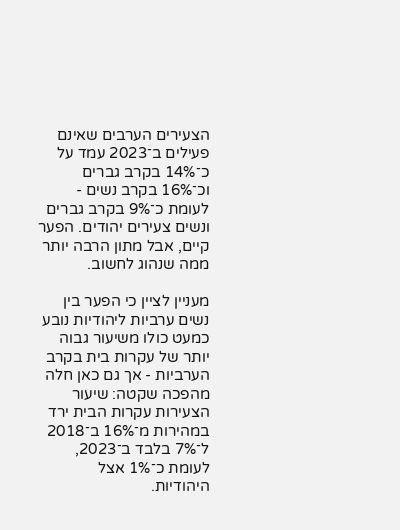הצעירים הערבים שאינם פעילים ב־2023 עמד על כ־14% בקרב גברים וכ־16% בקרב נשים - לעומת כ־9% בקרב גברים ונשים צעירים יהודים. הפער קיים, אבל מתון הרבה יותר ממה שנהוג לחשוב.

מעניין לציין כי הפער בין נשים ערביות ליהודיות נובע כמעט כולו משיעור גבוה יותר של עקרות בית בקרב הערביות - אך גם כאן חלה מהפכה שקטה: שיעור הצעירות עקרות הבית ירד במהירות מ־16% ב־2018 ל־7% בלבד ב־2023, לעומת כ־1% אצל היהודיות.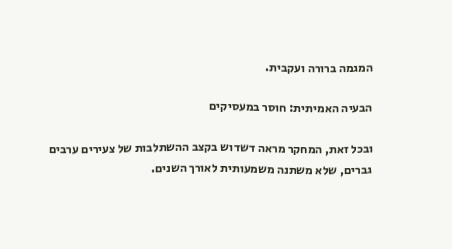המגמה ברורה ועקבית.

הבעיה האמיתית: חוסר במעסיקים

ובכל זאת, המחקר מראה דשדוש בקצב ההשתלבות של צעירים ערבים גברים, שלא משתנה משמעותית לאורך השנים.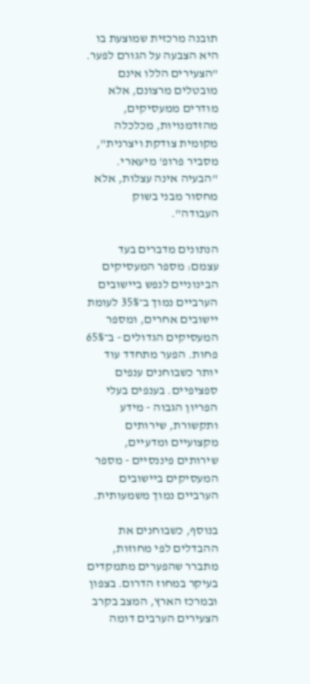תובנה מרכזית שמוצעת בו היא הצבעה על הגורם לפער. "הצעירים הללו אינם מובטלים מרצונם, אלא מודרים ממעסיקים, מהזדמנויות, מכלכלה מקומית צודקת ויצרנית", מסביר פרופ' מיעארי. "הבעיה אינה עצלות, אלא מחסור מבני בשוק העבודה".

הנתונים מדברים בעד עצמם: מספר המעסיקים הבינוניים לנפש ביישובים הערביים נמוך ב־35% לעומת יישובים אחרים, ומספר המעסיקים הגדולים - ב־65% פחות. הפער מתחדד עוד יותר כשבוחנים ענפים ספציפיים. בענפים בעלי הפריון הגבוה - מידע ותקשורת, שירותים מקצועיים ומדעיים, שירותים פיננסיים - מספר המעסיקים ביישובים הערביים נמוך משמעותית.

בנוסף, כשבוחנים את ההבדלים לפי מחוזות, מתברר שהפערים מתמקדים בעיקר במחוז הדרום. בצפון ובמרכז הארץ, המצב בקרב הצעירים הערבים דומה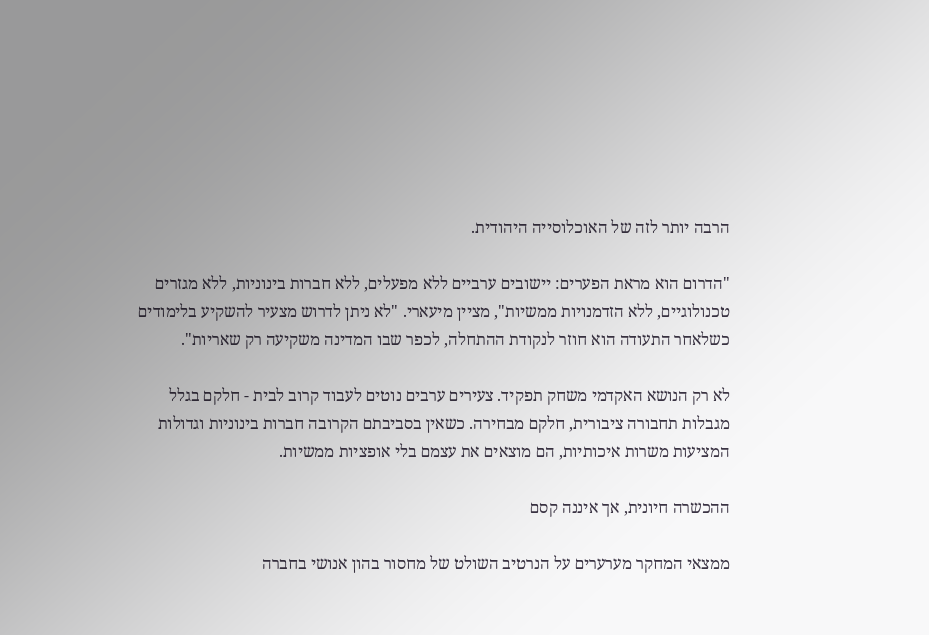הרבה יותר לזה של האוכלוסייה היהודית.

"הדרום הוא מראת הפערים: יישובים ערביים ללא מפעלים, ללא חברות בינוניות, ללא מגזרים טכנולוגיים, ללא הזדמנויות ממשיות", מציין מיעארי. "לא ניתן לדרוש מצעיר להשקיע בלימודים כשלאחר התעודה הוא חוזר לנקודת ההתחלה, לכפר שבו המדינה משקיעה רק שאריות".

לא רק הנושא האקדמי משחק תפקיד. צעירים ערבים נוטים לעבוד קרוב לבית - חלקם בגלל מגבלות תחבורה ציבורית, חלקם מבחירה. כשאין בסביבתם הקרובה חברות בינוניות וגדולות המציעות משרות איכותיות, הם מוצאים את עצמם בלי אופציות ממשיות.

ההכשרה חיונית, אך איננה קסם

ממצאי המחקר מערערים על הנרטיב השולט של מחסור בהון אנושי בחברה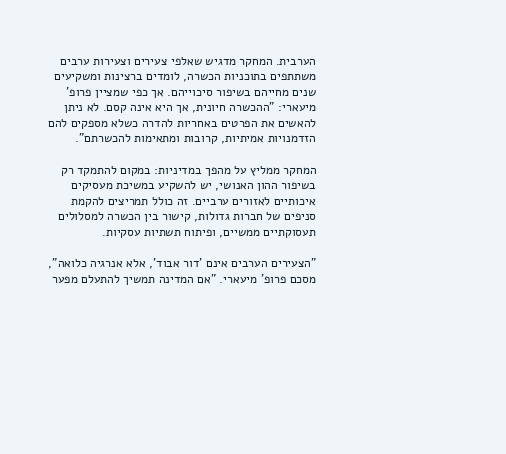הערבית. המחקר מדגיש שאלפי צעירים וצעירות ערבים משתתפים בתוכניות הכשרה, לומדים ברצינות ומשקיעים שנים מחייהם בשיפור סיכוייהם. אך כפי שמציין פרופ' מיעארי: "ההכשרה חיונית, אך היא אינה קסם. לא ניתן להאשים את הפרטים באחריות להדרה כשלא מספקים להם הזדמנויות אמיתיות, קרובות ומתאימות להכשרתם".

המחקר ממליץ על מהפך במדיניות: במקום להתמקד רק בשיפור ההון האנושי, יש להשקיע במשיכת מעסיקים איכותיים לאזורים ערביים. זה כולל תמריצים להקמת סניפים של חברות גדולות, קישור בין הכשרה למסלולים תעסוקתיים ממשיים, ופיתוח תשתיות עסקיות.

"הצעירים הערבים אינם 'דור אבוד', אלא אנרגיה כלואה", מסכם פרופ' מיעארי. "אם המדינה תמשיך להתעלם מפער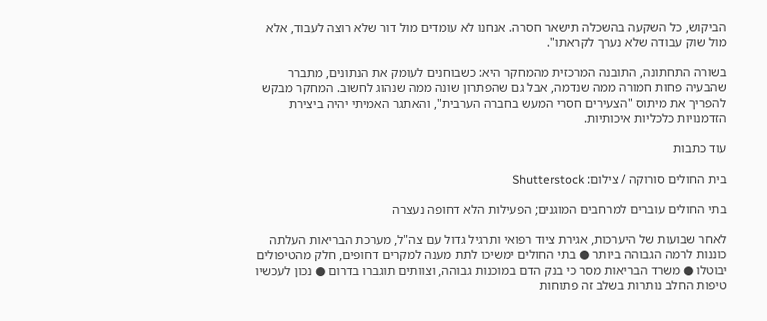הביקוש, כל השקעה בהשכלה תישאר חסרה. אנחנו לא עומדים מול דור שלא רוצה לעבוד, אלא מול שוק עבודה שלא נערך לקראתו".

בשורה התחתונה, התובנה המרכזית מהמחקר היא: כשבוחנים לעומק את הנתונים, מתברר שהבעיה פחות חמורה ממה שנדמה, אבל גם שהפתרון שונה ממה שנהוג לחשוב. המחקר מבקש להפריך את מיתוס "הצעירים חסרי המעש בחברה הערבית", והאתגר האמיתי יהיה ביצירת הזדמנויות כלכליות איכותיות.

עוד כתבות

בית החולים סורוקה / צילום: Shutterstock

בתי החולים עוברים למרחבים המוגנים; הפעילות הלא דחופה נעצרה

לאחר שבועות של היערכות, אגירת ציוד רפואי ותרגיל גדול עם צה"ל, מערכת הבריאות העלתה כוננות לרמה הגבוהה ביותר ● בתי החולים ימשיכו לתת מענה למקרים דחופים, חלק מהטיפולים יבוטלו ● משרד הבריאות מסר כי בנק הדם במוכנות גבוהה, וצוותים תוגברו בדרום ● נכון לעכשיו טיפות החלב נותרות בשלב זה פתוחות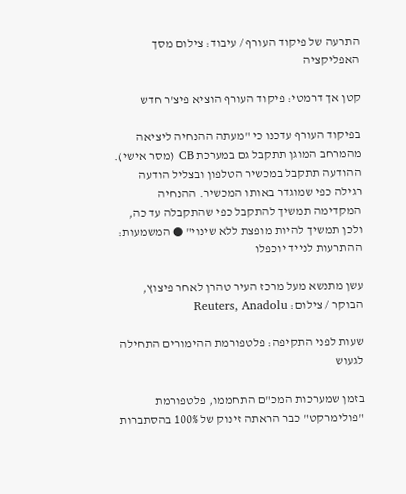התרעה של פיקוד העורף / עיבוד: צילום מסך האפליקציה

קטן אך דרמטי: פיקוד העורף הוציא פיצ'ר חדש

בפיקוד העורף עדכנו כי "מעתה ההנחיה ליציאה מהמרחב המוגן תתקבל גם במערכת CB (מסר אישי). ההודעה תתקבל במכשיר הטלפון ובצליל הודעה רגילה כפי שמוגדר באותו המכשיר. ההנחיה המקדימה תמשיך להתקבל כפי שהתקבלה עד כה, ולכן תמשיך להיות מופצת ללא שינוי" ● המשמעות: ההתרעות לנייד יוכפלו

עשן מתנשא מעל מרכז העיר טהרן לאחר פיצוץ, הבוקר / צילום: Reuters, Anadolu

שעות לפני התקיפה: פלטפורמת ההימורים התחילה לגעוש

בזמן שמערכות המכ"ם התחממו, פלטפורמת "פולימרקט" כבר הראתה זינוק של 100% בהסתברות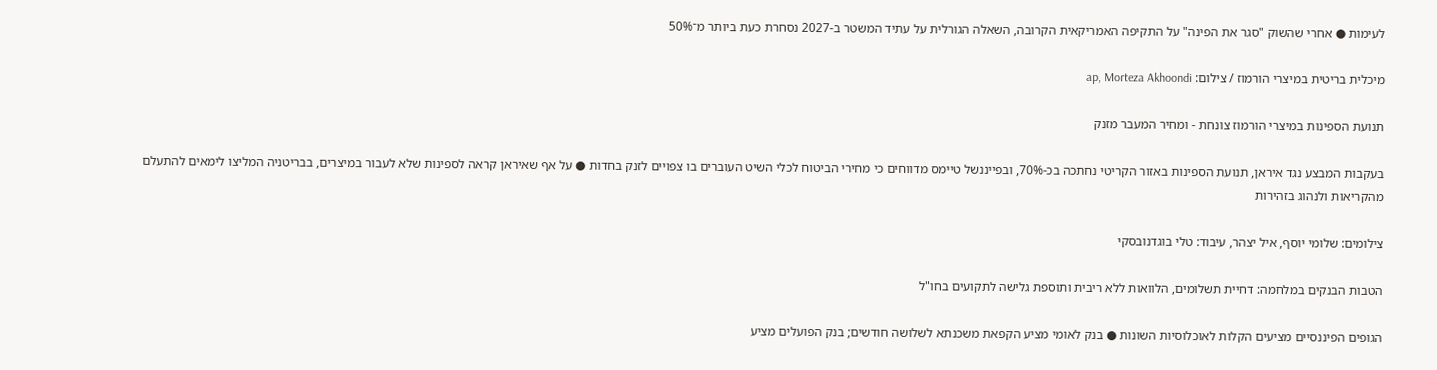לעימות ● אחרי שהשוק "סגר את הפינה" על התקיפה האמריקאית הקרובה, השאלה הגורלית על עתיד המשטר ב-2027 נסחרת כעת ביותר מ־50%

מיכלית בריטית במיצרי הורמוז / צילום: ap, Morteza Akhoondi

תנועת הספינות במיצרי הורמוז צונחת - ומחיר המעבר מזנק

בעקבות המבצע נגד איראן, תנועת הספינות באזור הקריטי נחתכה בכ-70%, ובפייננשל טיימס מדווחים כי מחירי הביטוח לכלי השיט העוברים בו צפויים לזנק בחדות ● על אף שאיראן קראה לספינות שלא לעבור במיצרים, בבריטניה המליצו לימאים להתעלם מהקריאות ולנהוג בזהירות

צילומים: שלומי יוסף, איל יצהר, עיבוד: טלי בוגדנובסקי

הטבות הבנקים במלחמה: דחיית תשלומים, הלוואות ללא ריבית ותוספת גלישה לתקועים בחו"ל

הגופים הפיננסיים מציעים הקלות לאוכלוסיות השונות ● בנק לאומי מציע הקפאת משכנתא לשלושה חודשים; בנק הפועלים מציע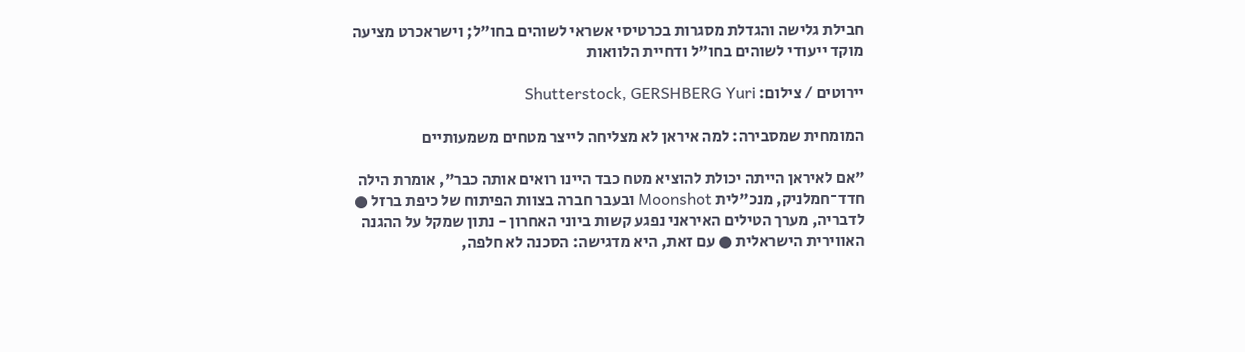חבילת גלישה והגדלת מסגרות בכרטיסי אשראי לשוהים בחו"ל; וישראכרט מציעה מוקד ייעודי לשוהים בחו"ל ודחיית הלוואות

יירוטים / צילום: Shutterstock, GERSHBERG Yuri

המומחית שמסבירה: למה איראן לא מצליחה לייצר מטחים משמעותיים

"אם לאיראן הייתה יכולת להוציא מטח כבד היינו רואים אותה כבר", אומרת הילה חדד־חמלניק, מנכ"לית Moonshot ובעבר חברה בצוות הפיתוח של כיפת ברזל ● לדבריה, מערך הטילים האיראני נפגע קשות ביוני האחרון - נתון שמקל על ההגנה האווירית הישראלית ● עם זאת, היא מדגישה: הסכנה לא חלפה,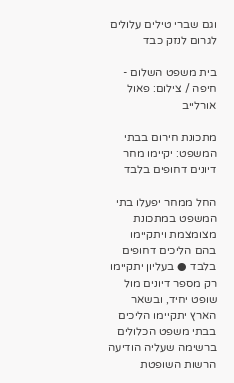וגם שברי טילים עלולים לגרום לנזק כבד

בית משפט השלום - חיפה / צילום: פאול אורלייב

מתכונת חירום בבתי המשפט: יקיימו מחר דיונים דחופים בלבד

החל ממחר יפעלו בתי המשפט במתכונת מצומצמת ויתקיימו בהם הליכים דחופים בלבד ● בעליון יתקיימו רק מספר דיונים מול שופט יחיד, ובשאר הארץ יתקיימו הליכים בבתי משפט הכלולים ברשימה שעליה הודיעה הרשות השופטת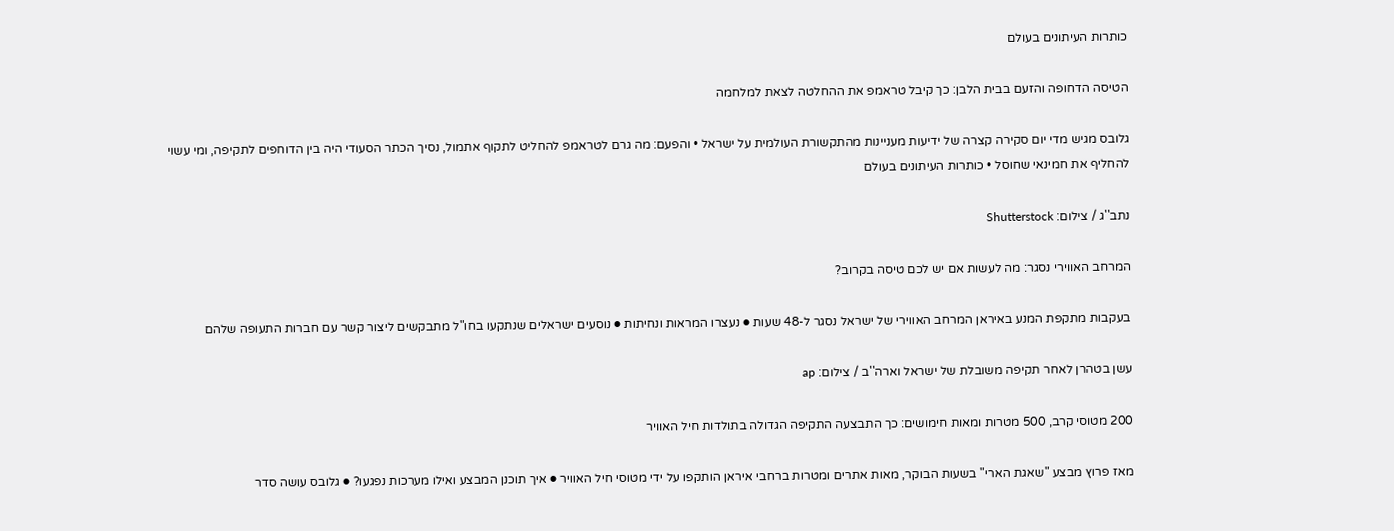כותרות העיתונים בעולם

הטיסה הדחופה והזעם בבית הלבן: כך קיבל טראמפ את ההחלטה לצאת למלחמה

גלובס מגיש מדי יום סקירה קצרה של ידיעות מעניינות מהתקשורת העולמית על ישראל • והפעם: מה גרם לטראמפ להחליט לתקוף אתמול, נסיך הכתר הסעודי היה בין הדוחפים לתקיפה, ומי עשוי להחליף את חמינאי שחוסל • כותרות העיתונים בעולם

נתב''ג / צילום: Shutterstock

המרחב האווירי נסגר: מה לעשות אם יש לכם טיסה בקרוב?

בעקבות מתקפת המנע באיראן המרחב האווירי של ישראל נסגר ל-48 שעות ● נעצרו המראות ונחיתות ● נוסעים ישראלים שנתקעו בחו"ל מתבקשים ליצור קשר עם חברות התעופה שלהם

עשן בטהרן לאחר תקיפה משובלת של ישראל וארה''ב / צילום: ap

200 מטוסי קרב, 500 מטרות ומאות חימושים: כך התבצעה התקיפה הגדולה בתולדות חיל האוויר

מאז פרוץ מבצע "שאגת הארי" בשעות הבוקר, מאות אתרים ומטרות ברחבי איראן הותקפו על ידי מטוסי חיל האוויר ● איך תוכנן המבצע ואילו מערכות נפגעו? ● גלובס עושה סדר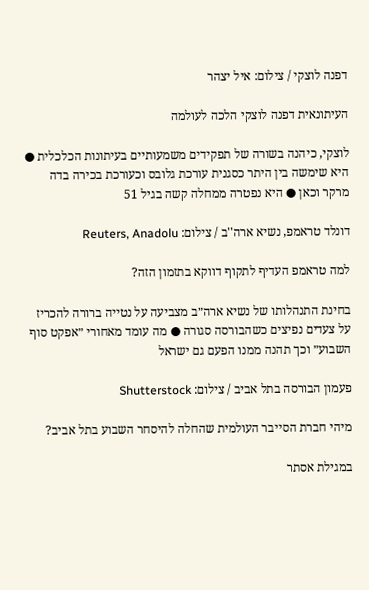דפנה לוצקי / צילום: איל יצהר

העיתונאית דפנה לוצקי הלכה לעולמה

לוצקי, כיהנה בשורה של תפקידים משמעותיים בעיתונות הכלכלית ● היא שימשה בין היתר כסגנית עורכת גלובס וכעורכת בכירה בדה מרקר וכאן ● היא נפטרה ממחלה קשה בגיל 51

דונלד טראמפ, נשיא ארה''ב / צילום: Reuters, Anadolu

למה טראמפ העדיף לתקוף דווקא בתזמון הזה?

בחינת התנהלותו של נשיא ארה״ב מצביעה על נטייה ברורה להכריז על צעדים נפיצים כשהבורסה סגורה ● מה עומד מאחורי ״אפקט סוף השבוע״ וכך תהנה ממנו הפעם גם ישראל

פעמון הבורסה בתל אביב / צילום: Shutterstock

מיהי חברת הסייבר העולמית שהחלה להיסחר השבוע בתל אביב?

במגילת אסתר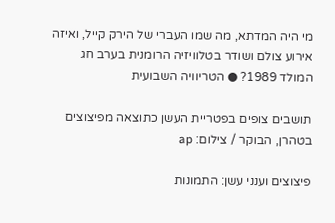מי היה המדתא, מה שמו העברי של הירק קייל, ואיזה אירוע צולם ושודר בטלוויזיה הרומנית בערב חג המולד 1989? ● הטריוויה השבועית

תושבים צופים בפטריית העשן כתוצאה מפיצוצים בטהרן, הבוקר / צילום: ap

פיצוצים וענני עשן: התמונות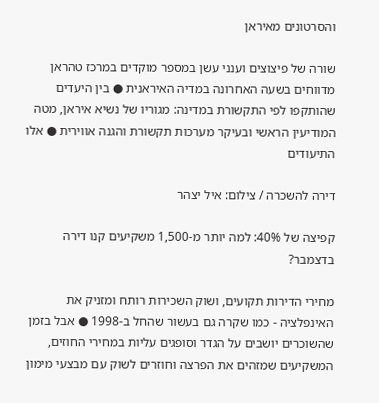והסרטונים מאיראן

שורה של פיצוצים וענני עשן במספר מוקדים במרכז טהראן מדווחים בשעה האחרונה במדיה האיראנית ● בין היעדים שהותקפו לפי התקשורת במדינה: מגוריו של נשיא איראן, מטה המודיעין הראשי ובעיקר מערכות תקשורת והגנה אווירית ● אלו התיעודים

דירה להשכרה / צילום: איל יצהר

קפיצה של 40%: למה יותר מ-1,500 משקיעים קנו דירה בדצמבר?

מחירי הדירות תקועים, ושוק השכירות רותח ומזניק את האינפלציה - כמו שקרה גם בעשור שהחל ב-1998 ● אבל בזמן שהשוכרים יושבים על הגדר וסופגים עליות במחירי החוזים, המשקיעים שמזהים את הפרצה וחוזרים לשוק עם מבצעי מימון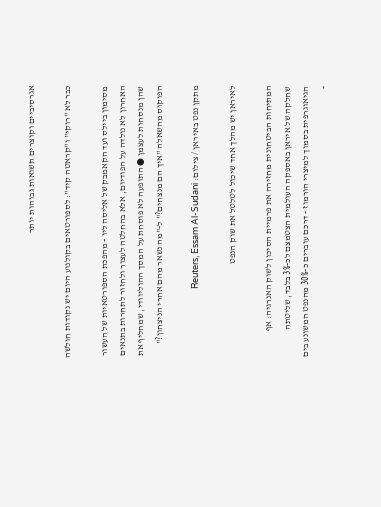אגרסיביים וקוצרים תשואות גבוהות יותר

כבר לא "רוקי" ו"קראטה קיד": לספורטאים בקולנוע היום יש נקודות חולשה

מסימון ביילס ועד הקאמבק של אליסה ליו - מהפכת הספורטאיות של העשור האחרון לא נולדה על הפודיום, אלא בהחלטה לעצור ולחזור לתחרות בתנאים שהן מנסחות לעצמן ● התופעה לא פוסחת על המסך ההוליוודי, שמחליף את הפוקוס מהשאלה "איך הם מנצחים?" ל-"מה נשאר מהם אחרי הניצחון?"

מתקן נפט באיראן / צילום: Reuters, Essam Al-Sudani

לאיראן יש מהלך אחד שיכול לטלטל את שוק הנפט

המתיחות הביטחונית מחזירה את פרמיית הסיכון לשוק האנרגיה: אף שחלקה של איראן באספקה העולמית הצטמצם לכ-3% בלבד, שליטתה הגיאוגרפית בסמוך למיצרי הורמוז - דרכם עוברים כ-30% מהנפט המשונע בים -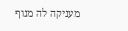מעניקה לה מנוף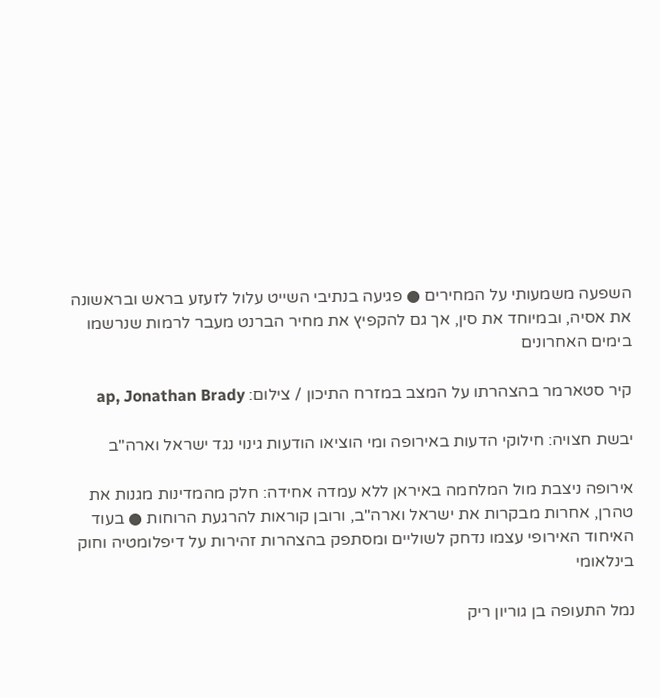השפעה משמעותי על המחירים ● פגיעה בנתיבי השייט עלול לזעזע בראש ובראשונה את אסיה, ובמיוחד את סין, אך גם להקפיץ את מחיר הברנט מעבר לרמות שנרשמו בימים האחרונים

קיר סטארמר בהצהרתו על המצב במזרח התיכון / צילום: ap, Jonathan Brady

יבשת חצויה: חילוקי הדעות באירופה ומי הוציאו הודעות גינוי נגד ישראל וארה"ב

אירופה ניצבת מול המלחמה באיראן ללא עמדה אחידה: חלק מהמדינות מגנות את טהרן, אחרות מבקרות את ישראל וארה"ב, ורובן קוראות להרגעת הרוחות ● בעוד האיחוד האירופי עצמו נדחק לשוליים ומסתפק בהצהרות זהירות על דיפלומטיה וחוק בינלאומי

נמל התעופה בן גוריון ריק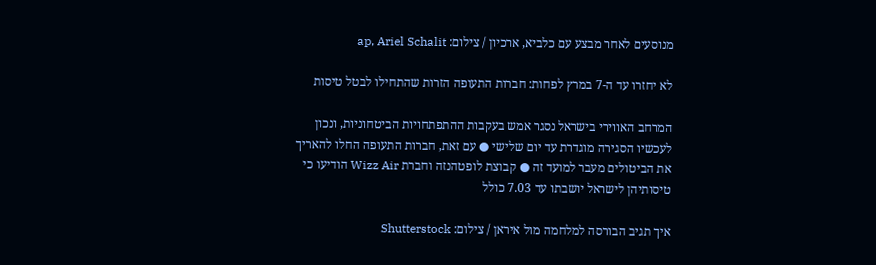מנוסעים לאחר מבצע עם כלביא, ארכיון / צילום: ap, Ariel Schalit

לא יחזרו עד ה-7 במרץ לפחות: חברות התעופה הזרות שהתחילו לבטל טיסות

המרחב האווירי בישראל נסגר אמש בעקבות ההתפתחויות הביטחוניות, ונכון לעכשיו הסגירה מוגדרת עד יום שלישי ● עם זאת, חברות התעופה החלו להאריך את הביטולים מעבר למועד זה ● קבוצת לופטהנזה וחברת Wizz Air הודיעו כי טיסותיהן לישראל יושבתו עד 7.03 כולל

איך תגיב הבורסה למלחמה מול איראן / צילום: Shutterstock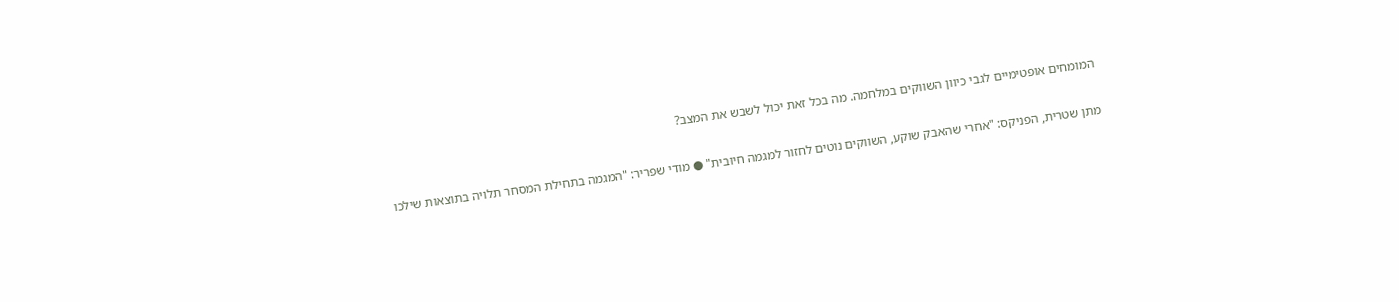המומחים אופטימיים לגבי כיוון השווקים במלחמה. מה בכל זאת יכול לשבש את המצב?

מתן שטרית, הפניקס: "אחרי שהאבק שוקע, השווקים נוטים לחזור למגמה חיובית" ● מודי שפריר: "המגמה בתחילת המסחר תלויה בתוצאות שילכו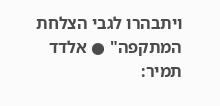ויתבהרו לגבי הצלחת המתקפה" ● אלדד תמיר: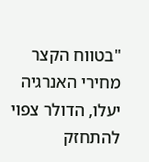"בטווח הקצר מחירי האנרגיה יעלו, הדולר צפוי להתחזק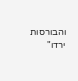והבורסות ירדו"